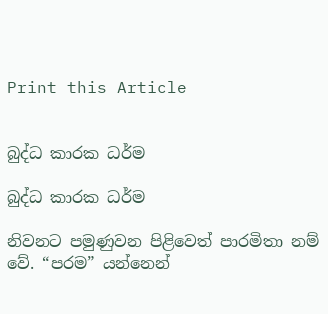Print this Article


බුද්ධ කාරක ධර්ම

බුද්ධ කාරක ධර්ම

නිවනට පමුණුවන පිළිවෙත් පාරමිතා නම් වේ. “පරම” යන්නෙන්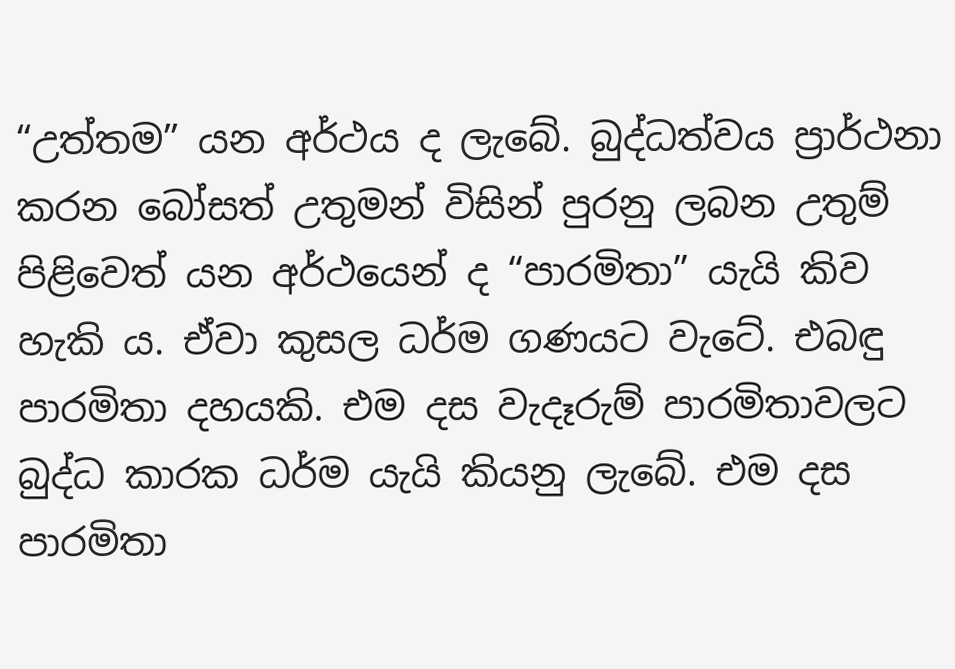“උත්තම” යන අර්ථය ද ලැබේ. බුද්ධත්වය ප්‍රාර්ථනා කරන බෝසත් උතුමන් විසින් පුරනු ලබන උතුම් පිළිවෙත් යන අර්ථයෙන් ද “පාරමිතා” යැයි කිව හැකි ය. ඒවා කුසල ධර්ම ගණයට වැටේ. එබඳු පාරමිතා දහයකි. එම දස වැදෑරුම් පාරමිතාවලට බුද්ධ කාරක ධර්ම යැයි කියනු ලැබේ. එම දස පාරමිතා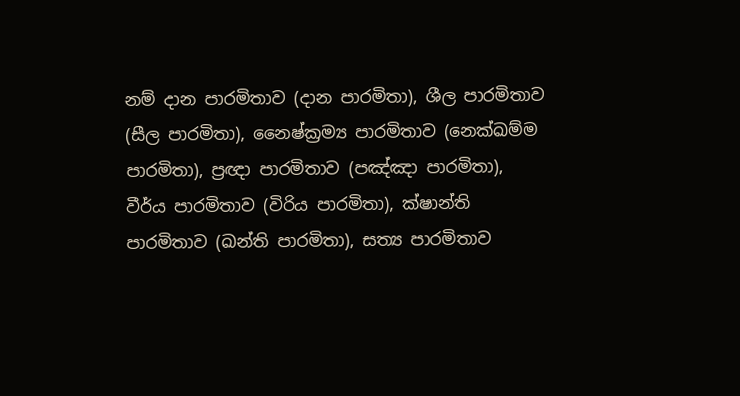නම් දාන පාරමිතාව (දාන පාරමිතා), ශීල පාරමිතාව (සීල පාරමිතා), නෛෂ්ක්‍රම්‍ය පාරමිතාව (නෙක්ඛම්ම පාරමිතා), ප්‍රඥා පාරමිතාව (පඤ්ඤා පාරමිතා), වීර්ය පාරමිතාව (විරිය පාරමිතා), ක්ෂාන්ති පාරමිතාව (ඛන්ති පාරමිතා), සත්‍ය පාරමිතාව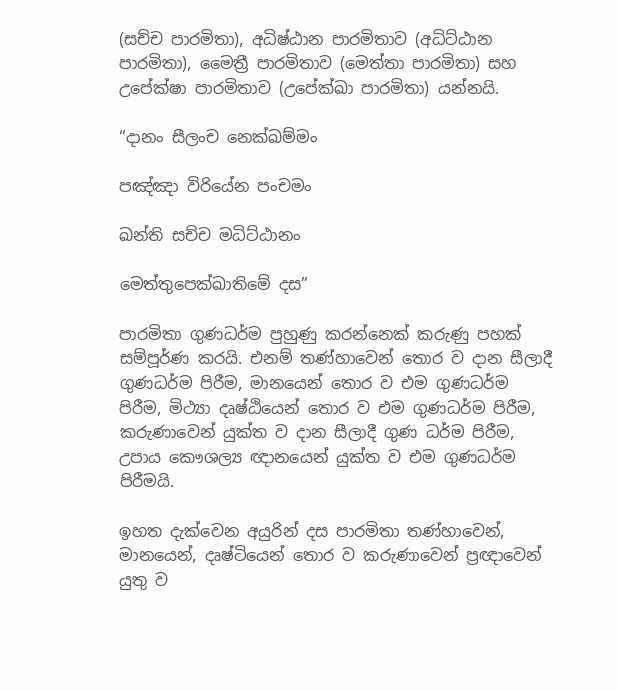(සච්ච පාරමිතා), අධිෂ්ඨාන පාරමිතාව (අධිට්ඨාන පාරමිතා), මෛත්‍රී පාරමිතාව (මෙත්තා පාරමිතා) සහ උපේක්ෂා පාරමිතාව (උපේක්ඛා පාරමිතා) යන්නයි.

“දානං සීලංච නෙක්ඛම්මං

පඤ්ඤා විරියේන පංචමං

ඛන්ති සච්ච මධිට්ඨානං

මෙත්තුපෙක්ඛාතිමේ දස”

පාරමිතා ගුණධර්ම පුහුණු කරන්නෙක් කරුණු පහක් සම්පූර්ණ කරයි. එනම් තණ්හාවෙන් තොර ව දාන සීලාදී ගුණධර්ම පිරීම, මානයෙන් තොර ව එම ගුණධර්ම පිරීම, මිථ්‍යා දෘෂ්ඨියෙන් තොර ව එම ගුණධර්ම පිරීම, කරුණාවෙන් යුක්ත ව දාන සීලාදී ගුණ ධර්ම පිරීම, උපාය කෞශල්‍ය ඥානයෙන් යුක්ත ව එම ගුණධර්ම පිරීමයි.

ඉහත දැක්වෙන අයුරින් දස පාරමිතා තණ්හාවෙන්, මානයෙන්, දෘෂ්ටියෙන් තොර ව කරුණාවෙන් ප්‍රඥාවෙන් යුතු ව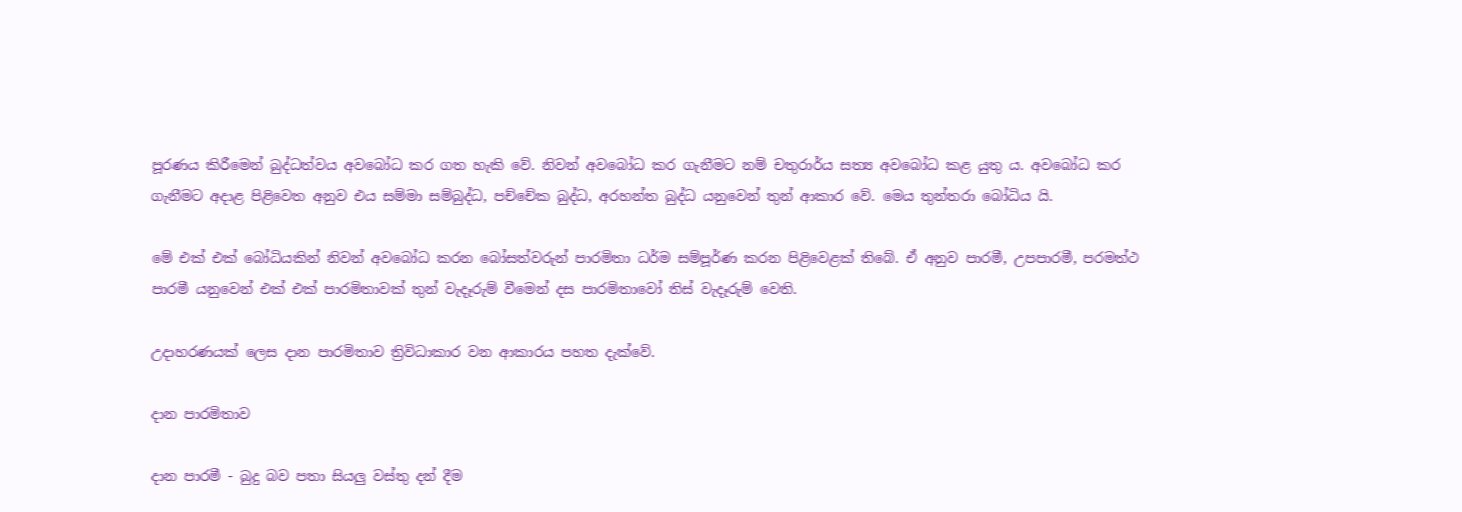පූරණය කිරීමෙන් බුද්ධත්වය අවබෝධ කර ගත හැකි වේ. නිවන් අවබෝධ කර ගැනීමට නම් චතුරාර්ය සත්‍ය අවබෝධ කළ යුතු ය. අවබෝධ කර ගැනීමට අදාළ පිළිවෙත අනුව එය සම්මා සම්බුද්ධ, පච්චේක බුද්ධ, අරහන්ත බුද්ධ යනුවෙන් තුන් ආකාර වේ. මෙය තුන්තරා බෝධිය යි.

මේ එක් එක් බෝධියකින් නිවන් අවබෝධ කරන බෝසත්වරුන් පාරමිතා ධර්ම සම්පූර්ණ කරන පිළිවෙළක් තිබේ. ඒ අනුව පාරමී, උපපාරමී, පරමත්ථ පාරමී යනුවෙන් එක් එක් පාරමිතාවක් තුන් වැදෑරුම් වීමෙන් දස පාරමිතාවෝ තිස් වැදෑරුම් වෙති.

උදාහරණයක් ලෙස දාන පාරමිතාව ත්‍රිවිධාකාර වන ආකාරය පහත දැක්වේ.

දාන පාරමිතාව

දාන පාරමී - බුදු බව පතා සියලු වස්තු දන් දීම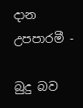දාන උපපාරමී -

බුදු බව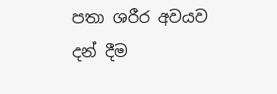පතා ශරීර අවයව දන් දීම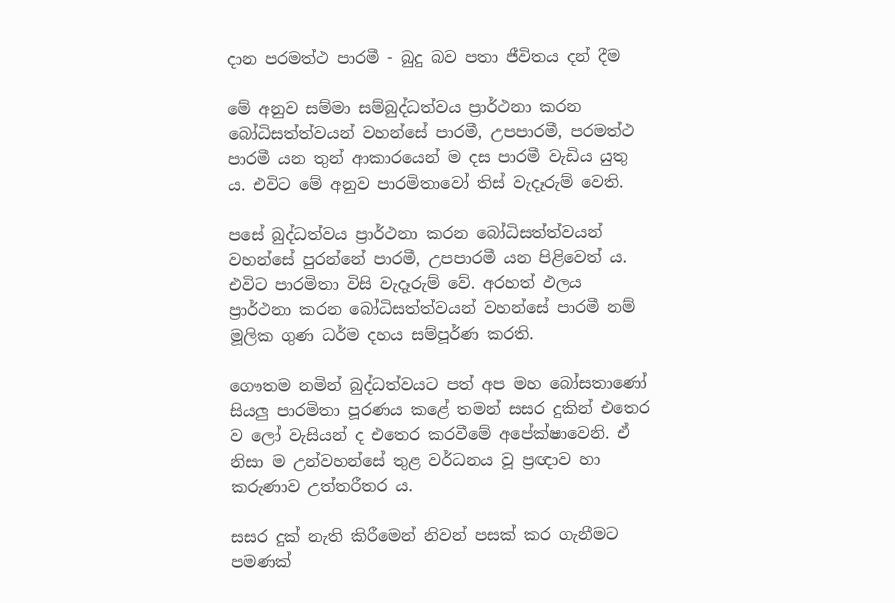දාන පරමත්ථ පාරමී - බුදු බව පතා ජීවිතය දන් දීම

මේ අනුව සම්මා සම්බුද්ධත්වය ප්‍රාර්ථනා කරන බෝධිසත්ත්වයන් වහන්සේ පාරමී, උපපාරමී, පරමත්ථ පාරමී යන තුන් ආකාරයෙන් ම දස පාරමී වැඩිය යුතු ය. එවිට මේ අනුව පාරමිතාවෝ තිස් වැදෑරුම් වෙති.

පසේ බුද්ධත්වය ප්‍රාර්ථනා කරන බෝධිසත්ත්වයන් වහන්සේ පුරන්නේ පාරමී, උපපාරමී යන පිළිවෙත් ය. එවිට පාරමිතා විසි වැදෑරුම් වේ. අරහත් ඵලය ප්‍රාර්ථනා කරන බෝධිසත්ත්වයන් වහන්සේ පාරමී නම් මූලික ගුණ ධර්ම දහය සම්පූර්ණ කරති.

ගෞතම නමින් බුද්ධත්වයට පත් අප මහ බෝසතාණෝ සියලු පාරමිතා පූරණය කළේ තමන් සසර දුකින් එතෙර ව ලෝ වැසියන් ද එතෙර කරවීමේ අපේක්ෂාවෙනි. ඒ නිසා ම උන්වහන්සේ තුළ වර්ධනය වූ ප්‍රඥාව හා කරුණාව උත්තරීතර ය.

සසර දුක් නැති කිරීමෙන් නිවන් පසක් කර ගැනීමට පමණක්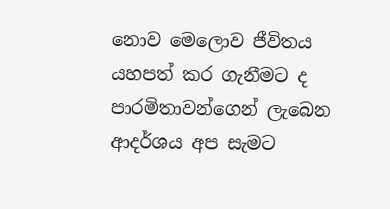නොව මෙලොව ජීවිතය යහපත් කර ගැනීමට ද පාරමිතාවන්ගෙන් ලැබෙන ආදර්ශය අප සැමට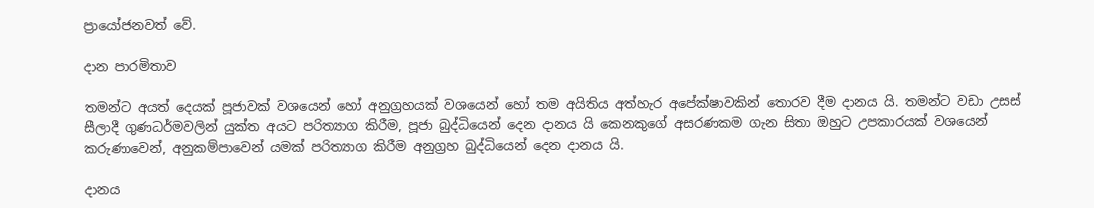ප්‍රායෝජනවත් වේ.

දාන පාරමිතාව

තමන්ට අයත් දෙයක් පූජාවක් වශයෙන් හෝ අනුග්‍රහයක් වශයෙන් හෝ තම අයිතිය අත්හැර අපේක්ෂාවකින් තොරව දීම දානය යි. තමන්ට වඩා උසස් සීලාදී ගුණධර්මවලින් යුක්ත අයට පරිත්‍යාග කිරීම, පූජා බුද්ධියෙන් දෙන දානය යි කෙනකුගේ අසරණකම ගැන සිතා ඔහුට උපකාරයක් වශයෙන් කරුණාවෙන්, අනුකම්පාවෙන් යමක් පරිත්‍යාග කිරීම අනුග්‍රහ බුද්ධියෙන් දෙන දානය යි.

දානය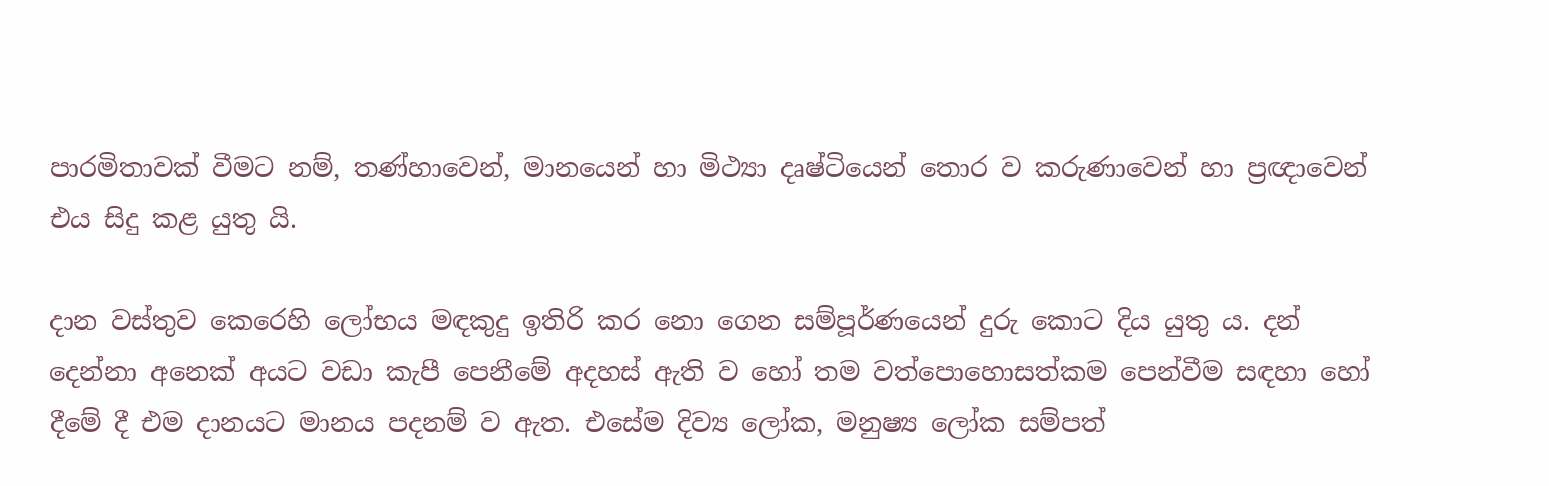පාරමිතාවක් වීමට නම්, තණ්හාවෙන්, මානයෙන් හා මිථ්‍යා දෘෂ්ටියෙන් තොර ව කරුණාවෙන් හා ප්‍රඥාවෙන් එය සිදු කළ යුතු යි.

දාන වස්තුව කෙරෙහි ලෝභය මඳකුදු ඉතිරි කර නො ගෙන සම්පූර්ණයෙන් දුරු කොට දිය යුතු ය. දන් දෙන්නා අනෙක් අයට වඩා කැපී පෙනීමේ අදහස් ඇති ව හෝ තම වත්පොහොසත්කම පෙන්වීම සඳහා හෝ දීමේ දී එම දානයට මානය පදනම් ව ඇත. එසේම දිව්‍ය ලෝක, මනුෂ්‍ය ලෝක සම්පත්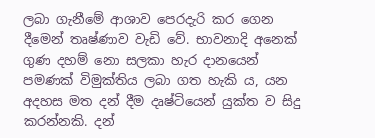ලබා ගැනීමේ ආශාව පෙරදැරි කර ගෙන දීමෙන් තෘෂ්ණාව වැඩි වේ. භාවනාදි අනෙක් ගුණ දහම් නො සලකා හැර දානයෙන් පමණක් විමුක්තිය ලබා ගත හැකි ය, යන අදහස මත දන් දීම දෘෂ්ටියෙන් යුක්ත ව සිදු කරන්නකි. දන්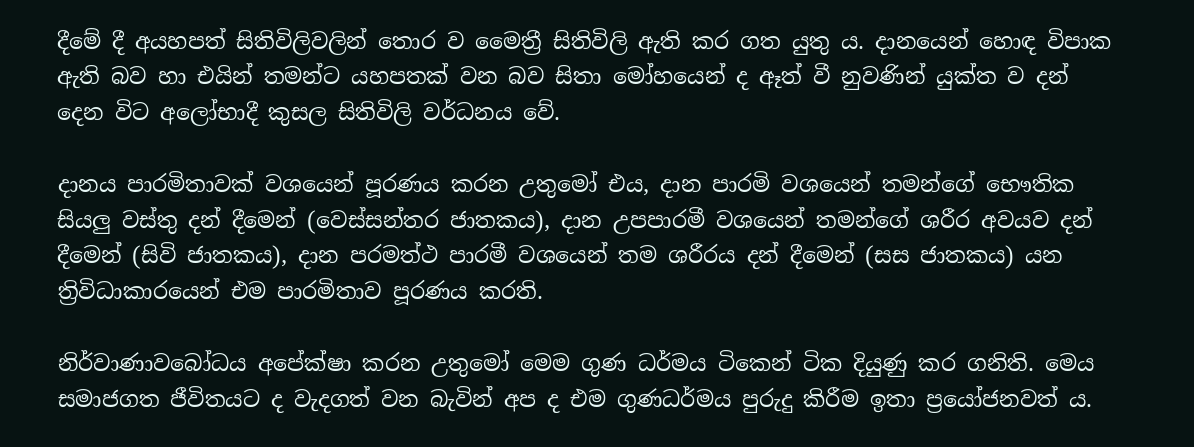දීමේ දී අයහපත් සිතිවිලිවලින් තොර ව මෛත්‍රී සිතිවිලි ඇති කර ගත යුතු ය. දානයෙන් හොඳ විපාක ඇති බව හා එයින් තමන්ට යහපතක් වන බව සිතා මෝහයෙන් ද ඈත් වී නුවණින් යුක්ත ව දන් දෙන විට අලෝභාදී කුසල සිතිවිලි වර්ධනය වේ.

දානය පාරමිතාවක් වශයෙන් පූරණය කරන උතුමෝ එය, දාන පාරමි වශයෙන් තමන්ගේ භෞතික සියලු වස්තු දන් දීමෙන් (වෙස්සන්තර ජාතකය), දාන උපපාරමී වශයෙන් තමන්ගේ ශරීර අවයව දන් දීමෙන් (සිවි ජාතකය), දාන පරමත්ථ පාරමී වශයෙන් තම ශරීරය දන් දීමෙන් (සස ජාතකය) යන ත්‍රිවිධාකාරයෙන් එම පාරමිතාව පූරණය කරති.

නිර්වාණාවබෝධය අපේක්ෂා කරන උතුමෝ මෙම ගුණ ධර්මය ටිකෙන් ටික දියුණු කර ගනිති. මෙය සමාජගත ජීවිතයට ද වැදගත් වන බැවින් අප ද එම ගුණධර්මය පුරුදු කිරීම ඉතා ප්‍රයෝජනවත් ය.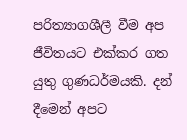පරිත්‍යාගශීලී වීම අප ජීවිතයට එක්කර ගත යුතු ගුණධර්මයකි. දන් දීමෙන් අපට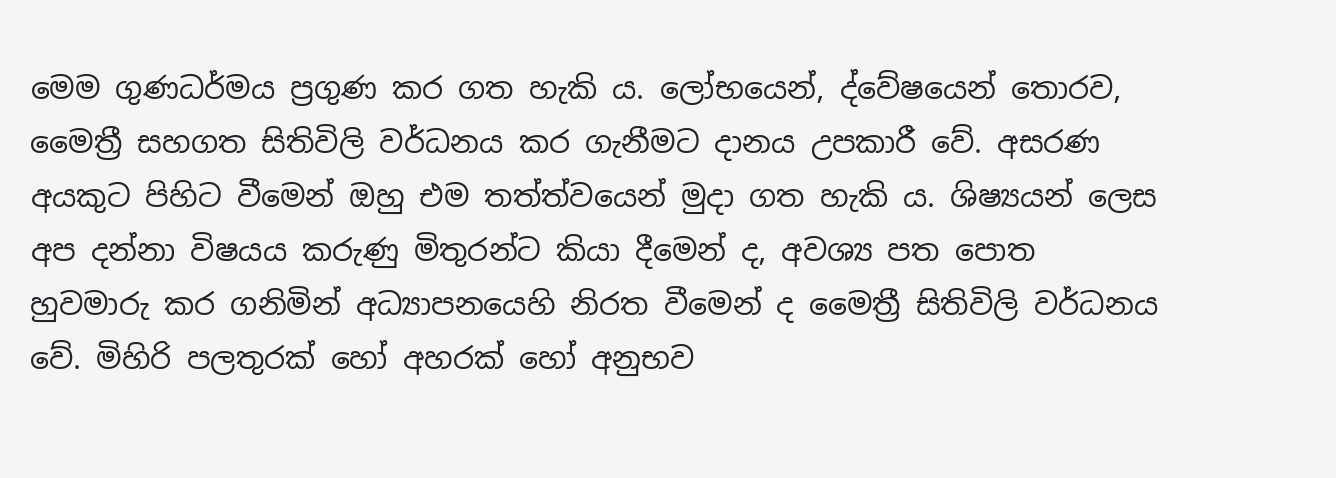මෙම ගුණධර්මය ප්‍රගුණ කර ගත හැකි ය. ලෝභයෙන්, ද්වේෂයෙන් තොරව, මෛත්‍රී සහගත සිතිවිලි වර්ධනය කර ගැනීමට දානය උපකාරී වේ. අසරණ අයකුට පිහිට වීමෙන් ඔහු එම තත්ත්වයෙන් මුදා ගත හැකි ය. ශිෂ්‍යයන් ලෙස අප දන්නා විෂයය කරුණු මිතුරන්ට කියා දීමෙන් ද, අවශ්‍ය පත පොත හුවමාරු කර ගනිමින් අධ්‍යාපනයෙහි නිරත වීමෙන් ද මෛත්‍රී සිතිවිලි වර්ධනය වේ. මිහිරි පලතුරක් හෝ අහරක් හෝ අනුභව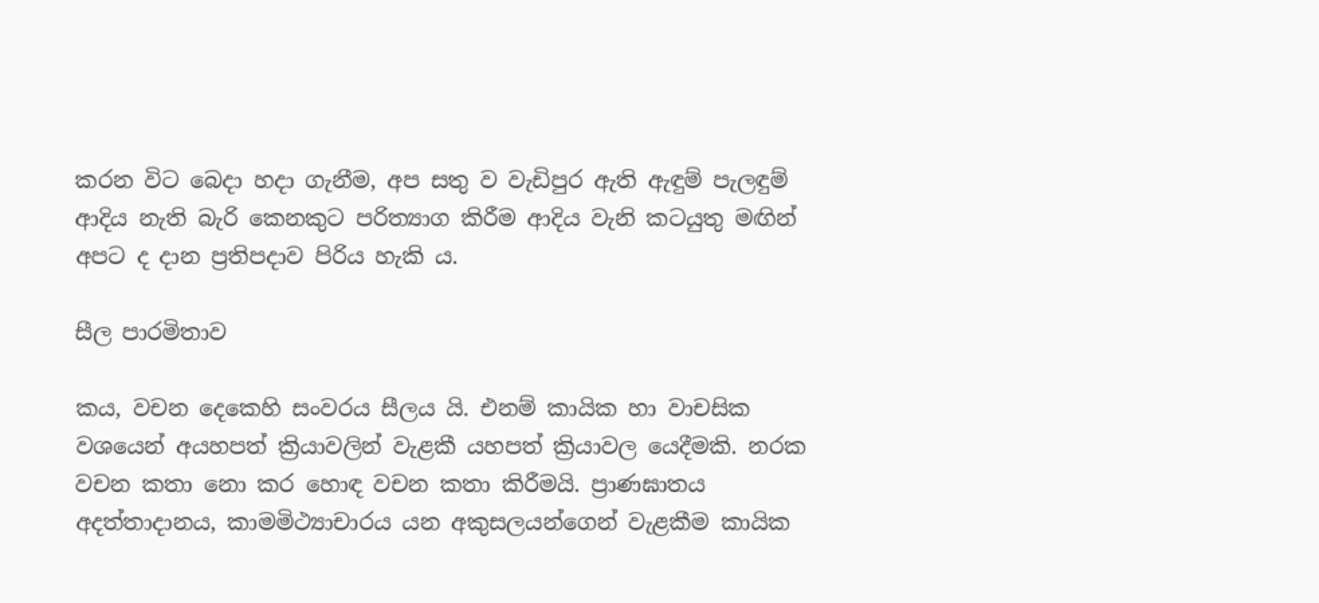කරන විට බෙදා හදා ගැනීම, අප සතු ව වැඩිපුර ඇති ඇඳුම් පැලඳුම් ආදිය නැති බැරි කෙනකුට පරිත්‍යාග කිරීම ආදිය වැනි කටයුතු මඟින් අපට ද දාන ප්‍රතිපදාව පිරිය හැකි ය.

සීල පාරමිතාව

කය, වචන දෙකෙහි සංවරය සීලය යි. එනම් කායික හා වාචසික වශයෙන් අයහපත් ක්‍රියාවලින් වැළකී යහපත් ක්‍රියාවල යෙදීමකි. නරක වචන කතා නො කර හොඳ වචන කතා කිරීමයි. ප්‍රාණඝාතය අදත්තාදානය, කාමමිථ්‍යාචාරය යන අකුසලයන්ගෙන් වැළකීම කායික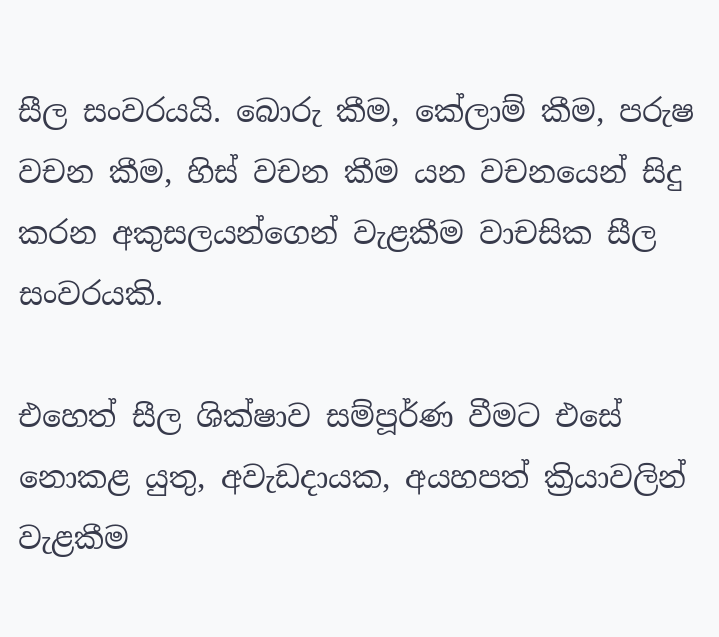සීල සංවරයයි. බොරු කීම, කේලාම් කීම, පරුෂ වචන කීම, හිස් වචන කීම යන වචනයෙන් සිදු කරන අකුසලයන්ගෙන් වැළකීම වාචසික සීල සංවරයකි.

එහෙත් සීල ශික්ෂාව සම්පූර්ණ වීමට එසේ නොකළ යුතු, අවැඩදායක, අයහපත් ක්‍රියාවලින් වැළකීම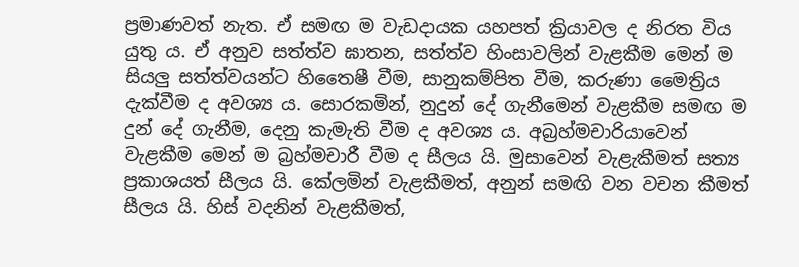ප්‍රමාණවත් නැත. ඒ සමඟ ම වැඩදායක යහපත් ක්‍රියාවල ද නිරත විය යුතු ය. ඒ අනුව සත්ත්ව ඝාතන, සත්ත්ව හිංසාවලින් වැළකීම මෙන් ම සියලු සත්ත්වයන්ට හිතෛෂී වීම, සානුකම්පිත වීම, කරුණා මෛත්‍රිය දැක්වීම ද අවශ්‍ය ය. සොරකමින්, නුදුන් දේ ගැනීමෙන් වැළකීම සමඟ ම දුන් දේ ගැනීම, දෙනු කැමැති වීම ද අවශ්‍ය ය. අබ්‍රහ්මචාරියාවෙන් වැළකීම මෙන් ම බ්‍රහ්මචාරී වීම ද සීලය යි. මුසාවෙන් වැළැකීමත් සත්‍ය ප්‍රකාශයත් සීලය යි. කේලමින් වැළකීමත්, අනුන් සමඟි වන වචන කීමත් සීලය යි. හිස් වදනින් වැළකීමත්,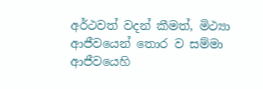අර්ථවත් වදන් කීමත්, මිථ්‍යා ආජීවයෙන් තොර ව සම්මා ආජීවයෙහි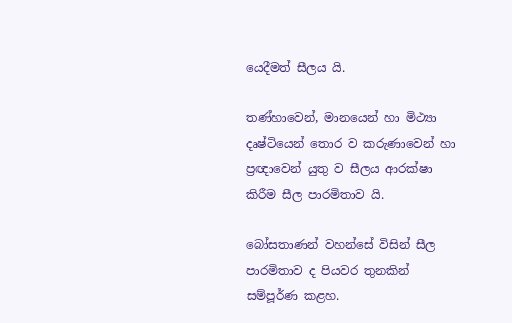යෙදීමත් සීලය යි.

තණ්හාවෙන්, මානයෙන් හා මිථ්‍යා දෘෂ්ටියෙන් තොර ව කරුණාවෙන් හා ප්‍රඥාවෙන් යුතු ව සීලය ආරක්ෂා කිරීම සීල පාරමිතාව යි.

බෝසතාණන් වහන්සේ විසින් සීල පාරමිතාව ද පියවර තුනකින් සම්පූර්ණ කළහ.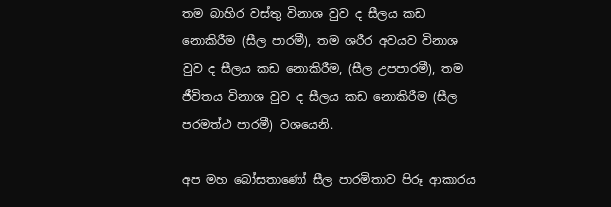තම බාහිර වස්තු විනාශ වුව ද සීලය කඩ නොකිරීම (සීල පාරමී), තම ශරීර අවයව විනාශ වුව ද සීලය කඩ නොකිරීම, (සීල උපපාරමී), තම ජීවිතය විනාශ වුව ද සීලය කඩ නොකිරීම (සීල පරමත්ථ පාරමී) වශයෙනි.

අප මහ බෝසතාණෝ සීල පාරමිතාව පිරූ ආකාරය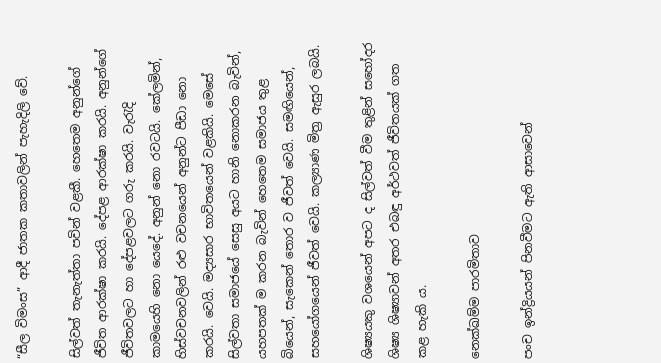“සීල විමංස” ආදී ජාතක කතාවලින් පැහැදිලි වේ.

සිල්වත් තැනැත්තා පවින් වළකී. හෙතෙම අනුන්ගේ ජීවිත ආරක්ෂා කරයි. දේපළ ආරක්ෂා කරයි. අනුන්ගේ ජීවිතවලට හා දේපළවලට ගරු කරයි. වැරැදි කාමයෙහි නො යෙදේ. අනුන් නො රවටයි. කේලමින්, හිස්වචනවලින් රළු වචනයෙන් අනුන්ට පීඩා නො කරයි. වෙයි. මද්‍යසාර භාවිතයෙන් වළකියි. මෙසේ සිල්වතා සමාජයේ සෙසු අයට හානි නොකරන බැවින්, යහපතක් ම කරන බැවින් හෙතෙම සමාජය තුළ බියෙන්, සැකෙන් තොර ව ජීවත් වෙයි. සමඟියෙන්, සහයෝගයෙන් ජීවත් වෙයි. කල්‍යාණ මිත්‍ර ඇසුර ලබයි.

ශිෂ්‍යයකු වශයෙන් අපට ද සිල්වත් වීම තුළින් සහෝදර ශිෂ්‍ය ශිෂ්‍යාවන් අතර එබඳු අර්ථවත් ජීවිතයක් ගත කළ හැකි ය.

නෙක්ඛම්ම පාරමිතාව

පංච ඉන්ද්‍රියයන් පිනවීමට ඇති ආසාවෙන්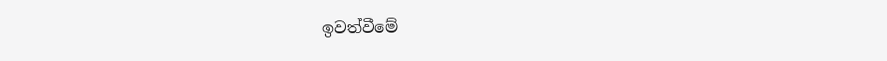ඉවත්වීමේ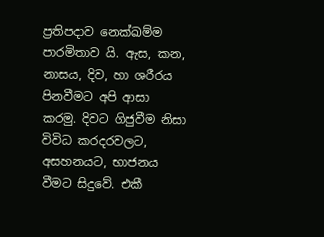ප්‍රතිපදාව නෙක්ඛම්ම පාරමිතාව යි. ඇස, කන, නාසය, දිව, හා ශරීරය පිනවීමට අපි ආසා කරමු. දිවට ගිජුවීම නිසා විවිධ කරදරවලට, අසහනයට, භාජනය වීමට සිදුවේ. එකී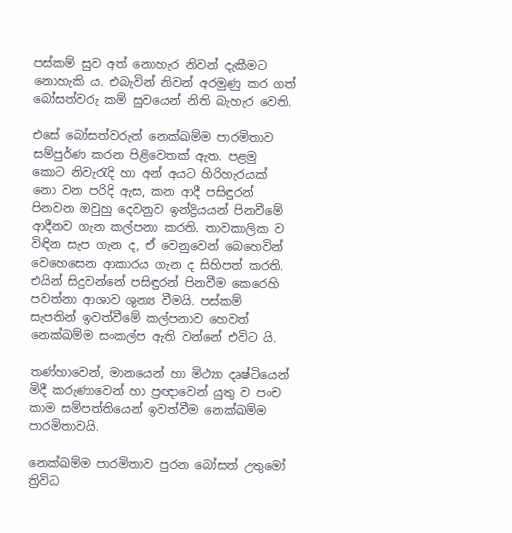පස්කම් සුව අත් නොහැර නිවන් දැකීමට නොහැකි ය. එබැවින් නිවන් අරමුණු කර ගත් බෝසත්වරු කම් සුවයෙන් නිති බැහැර වෙති.

එසේ බෝසත්වරුන් නෙක්ඛම්ම පාරමිතාව සම්පුර්ණ කරන පිළිවෙතක් ඇත. පළමු කොට නිවැරැදි හා අන් අයට හිරිහැරයක් නො වන පරිදි ඇස, කන ආදී පසිඳුරන් පිනවන ඔවුහු දෙවනුව ඉන්ද්‍රියයන් පිනවීමේ ආදීනව ගැන කල්පනා කරති. තාවකාලික ව විඳින සැප ගැන ද, ඒ වෙනුවෙන් බෙහෙවින් වෙහෙසෙන ආකාරය ගැන ද සිහිපත් කරති. එයින් සිදුවන්නේ පසිඳුරන් පිනවීම කෙරෙහි පවත්නා ආශාව ශුන්‍ය වීමයි. පස්කම් සැපතින් ඉවත්වීමේ කල්පනාව හෙවත් නෙක්ඛම්ම සංකල්ප ඇති වන්නේ එවිට යි.

තණ්හාවෙන්, මානයෙන් හා මිථ්‍යා දෘෂ්ටියෙන් මිදී කරුණාවෙන් හා ප්‍රඥාවෙන් යුතු ව පංච කාම සම්පත්තියෙන් ඉවත්වීම නෙක්ඛම්ම පාරමිතාවයි.

නෙක්ඛම්ම පාරමිතාව පුරන බෝසත් උතුමෝ ත්‍රිවිධ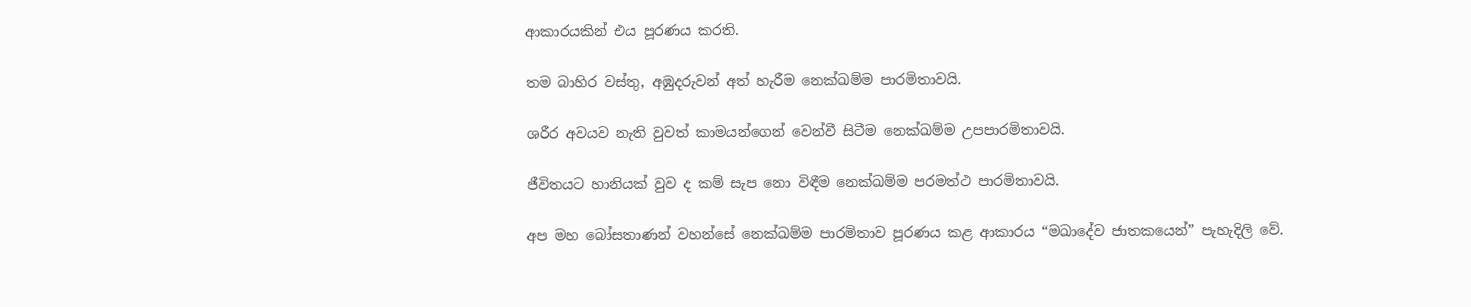ආකාරයකින් එය පූරණය කරති.

තම බාහිර වස්තු, අඹුදරුවන් අත් හැරීම නෙක්ඛම්ම පාරමිතාවයි.

ශරීර අවයව නැති වුවත් කාමයන්ගෙන් වෙන්වී සිටීම නෙක්ඛම්ම උපපාරමිතාවයි.

ජීවිතයට හානියක් වුව ද කම් සැප නො විඳීම නෙක්ඛම්ම පරමත්ථ පාරමිතාවයි.

අප මහ බෝසතාණන් වහන්සේ නෙක්ඛම්ම පාරමිතාව පූරණය කළ ආකාරය “මඛාදේව ජාතකයෙන්” පැහැදිලි වේ.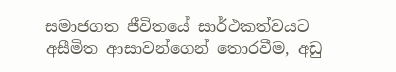සමාජගත ජීවිතයේ සාර්ථකත්වයට අසීමිත ආසාවන්ගෙන් තොරවීම, අඩු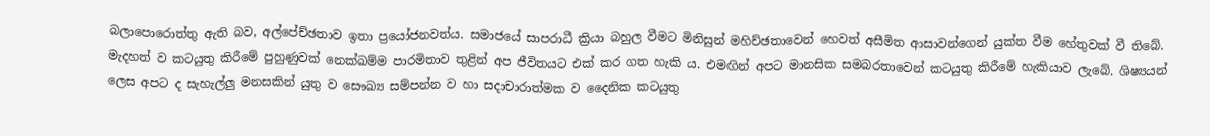බලාපොරොත්තු ඇති බව, අල්පේච්ඡතාව ඉතා ප්‍රයෝජනවත්ය. සමාජයේ සාපරාධී ක්‍රියා බහුල වීමට මිනිසුන් මහිච්ඡතාවෙන් හෙවත් අසීමිත ආසාවන්ගෙන් යුක්ත වීම හේතුවක් වී තිබේ. මැදහත් ව කටයුතු කිරීමේ පුහුණුවක් නෙක්ඛම්ම පාරමිතාව තුළින් අප ජීවිතයට එක් කර ගත හැකි ය. එමඟින් අපට මානසික සමබරතාවෙන් කටයුතු කිරීමේ හැකියාව ලැබේ. ශිෂ්‍යයන් ලෙස අපට ද සැහැල්ලු මනසකින් යුතු ව සෞඛ්‍ය සම්පන්න ව හා සදාචාරාත්මක ව දෛනික කටයුතු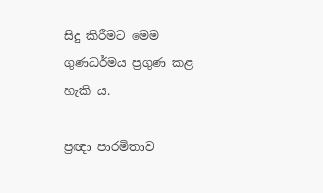සිදු කිරීමට මෙම ගුණධර්මය ප්‍රගුණ කළ හැකි ය.

ප්‍රඥා පාරමිතාව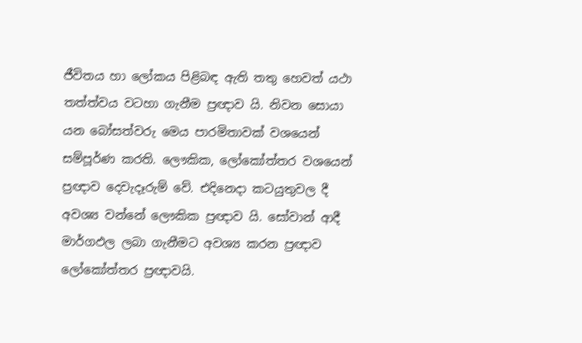ජීවිතය හා ලෝකය පිළිබඳ ඇති තතු හෙවත් යථා තත්ත්වය වටහා ගැනීම ප්‍රඥාව යි. නිවන සොයා යන බෝසත්වරු මෙය පාරමිතාවක් වශයෙන් සම්පූර්ණ කරති. ලෞකික, ලෝකෝත්තර වශයෙන් ප්‍රඥාව දෙවැදෑරුම් වේ. එදිනෙදා කටයුතුවල දී අවශ්‍ය වන්නේ ලෞකික ප්‍රඥාව යි. සෝවාන් ආදී මාර්ගඵල ලබා ගැනීමට අවශ්‍ය කරන ප්‍රඥාව ලෝකෝත්තර ප්‍රඥාවයි.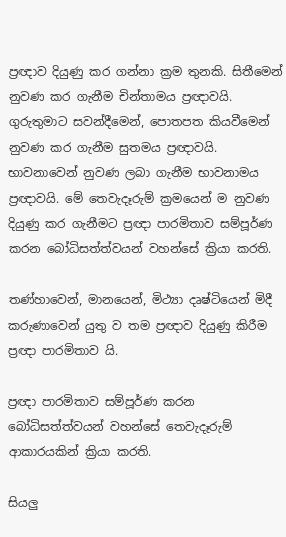ප්‍රඥාව දියුණු කර ගන්නා ක්‍රම තුනකි. සිතීමෙන් නුවණ කර ගැනීම චින්තාමය ප්‍රඥාවයි. ගුරුතුමාට සවන්දීමෙන්, පොතපත කියවීමෙන් නුවණ කර ගැනීම සුතමය ප්‍රඥාවයි. භාවනාවෙන් නුවණ ලබා ගැනීම භාවනාමය ප්‍රඥාවයි. මේ තෙවැදෑරුම් ක්‍රමයෙන් ම නුවණ දියුණු කර ගැනීමට ප්‍රඥා පාරමිතාව සම්පූර්ණ කරන බෝධිසත්ත්වයන් වහන්සේ ක්‍රියා කරති.

තණ්හාවෙන්, මානයෙන්, මිථ්‍යා දෘෂ්ටියෙන් මිදී කරුණාවෙන් යුතු ව තම ප්‍රඥාව දියුණු කිරීම ප්‍රඥා පාරමිතාව යි.

ප්‍රඥා පාරමිතාව සම්පූර්ණ කරන බෝධිසත්ත්වයන් වහන්සේ තෙවැදෑරුම් ආකාරයකින් ක්‍රියා කරති.

සියලු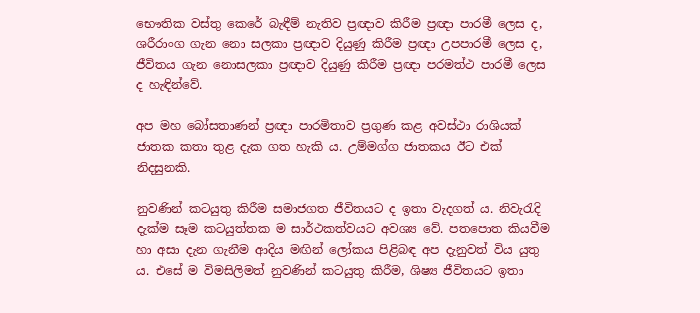භෞතික වස්තු කෙරේ බැඳීම් නැතිව ප්‍රඥාව කිරීම ප්‍රඥා පාරමී ලෙස ද, ශරීරාංග ගැන නො සලකා ප්‍රඥාව දියුණු කිරීම ප්‍රඥා උපපාරමී ලෙස ද, ජීවිතය ගැන නොසලකා ප්‍රඥාව දියුණු කිරීම ප්‍රඥා පරමත්ථ පාරමී ලෙස ද හැඳින්වේ.

අප මහ බෝසතාණන් ප්‍රඥා පාරමිතාව ප්‍රගුණ කළ අවස්ථා රාශියක් ජාතක කතා තුළ දැක ගත හැකි ය. උම්මග්ග ජාතකය ඊට එක් නිදසුනකි.

නුවණින් කටයුතු කිරීම සමාජගත ජීවිතයට ද ඉතා වැදගත් ය. නිවැරැදි දැක්ම සෑම කටයුත්තක ම සාර්ථකත්වයට අවශ්‍ය වේ. පතපොත කියවීම හා අසා දැන ගැනීම ආදිය මඟින් ලෝකය පිළිබඳ අප දැනුවත් විය යුතු ය. එසේ ම විමසිලිමත් නුවණින් කටයුතු කිරීම, ශිෂ්‍ය ජීවිතයට ඉතා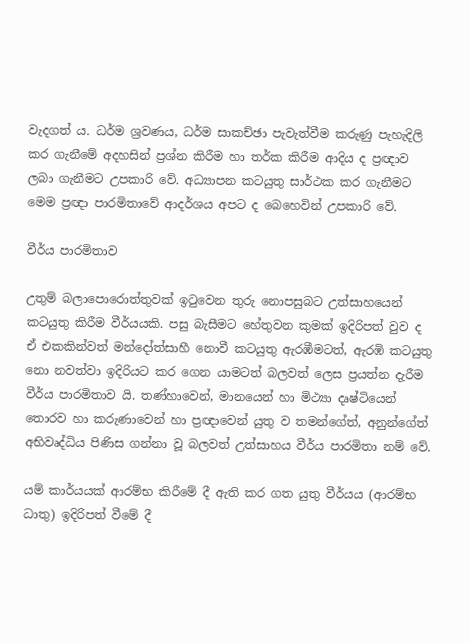වැදගත් ය. ධර්ම ශ්‍රවණය, ධර්ම සාකච්ඡා පැවැත්වීම කරුණු පැහැදිලි කර ගැනීමේ අදහසින් ප්‍රශ්න කිරීම හා තර්ක කිරීම ආදිය ද ප්‍රඥාව ලබා ගැනීමට උපකාරි වේ. අධ්‍යාපන කටයුතු සාර්ථක කර ගැනීමට මෙම ප්‍රඥා පාරමිතාවේ ආදර්ශය අපට ද බෙහෙවින් උපකාරි වේ.

වීර්ය පාරමිතාව

උතුම් බලාපොරොත්තුවක් ඉටුවෙන තුරු නොපසුබට උත්සාහයෙන් කටයුතු කිරීම වීර්යයකි. පසු බැසීමට හේතුවන කුමක් ඉදිරිපත් වුව ද ඒ එකකින්වත් මන්දෝත්සාහී නොවී කටයුතු ඇරඹීමටත්, ඇරඹි කටයුතු නො නවත්වා ඉදිරියට කර ගෙන යාමටත් බලවත් ලෙස ප්‍රයත්න දැරීම වීර්ය පාරමිතාව යි. තණ්හාවෙන්, මානයෙන් හා මිථ්‍යා දෘෂ්ටියෙන් තොරව හා කරුණාවෙන් හා ප්‍රඥාවෙන් යුතු ව තමන්ගේත්, අනුන්ගේත් අභිවෘද්ධිය පිණිස ගන්නා වූ බලවත් උත්සාහය වීර්ය පාරමිතා නම් වේ.

යම් කාර්යයක් ආරම්භ කිරීමේ දී ඇති කර ගත යුතු වීර්යය (ආරම්භ ධාතු) ඉදිරිපත් වීමේ දී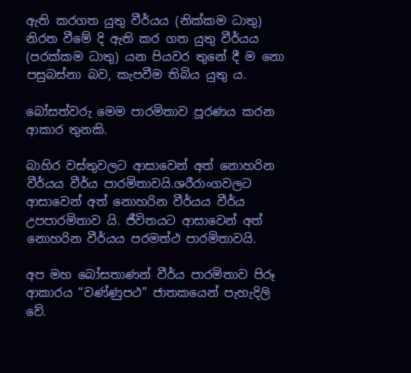ඇති කරගත යුතු වීර්යය (නික්කම ධාතු) නිරත වීමේ දි ඇති කර ගත යුතු වීර්යය (පරක්කම ධාතු) යන පියවර තුනේ දී ම නො පසුබස්නා බව, කැපවීම තිබිය යුතු ය.

බෝසත්වරු මෙම පාරමිතාව පූරණය කරන ආකාර තුනකි.

බාහිර වස්තුවලට ආසාවෙන් අත් නොහරින වීර්යය වීර්ය පාරමිතාවයි.ශරීරාංගවලට ආසාවෙන් අත් නොහරින වීර්යය වීර්ය උපපාරමිතාව යි. ජීවිතයට ආසාවෙන් අත් නොහරින වීර්යය පරමත්ථ පාරමිතාවයි.

අප මහ බෝසතාණන් වීර්ය පාරමිතාව පිරූ ආකාරය “වණ්ණුපථ” ජාතකයෙන් පැහැදිලි වේ.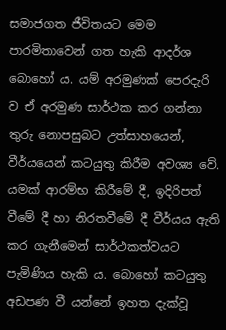සමාජගත ජීවිතයට මෙම පාරමිතාවෙන් ගත හැකි ආදර්ශ බොහෝ ය. යම් අරමුණක් පෙරදැරි ව ඒ අරමුණ සාර්ථක කර ගන්නා තුරු නොපසුබට උත්සාහයෙන්, වීර්යයෙන් කටයුතු කිරීම අවශ්‍ය වේ. යමක් ආරම්භ කිරීමේ දී, ඉදිරිපත් වීමේ දී හා නිරතවීමේ දී වීර්යය ඇති කර ගැනීමෙන් සාර්ථකත්වයට පැමිණිය හැකි ය. බොහෝ කටයුතු අඩපණ වී යන්නේ ඉහත දැක්වූ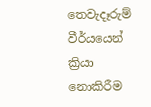තෙවැදෑරුම් වීර්යයෙන් ක්‍රියා නොකිරීම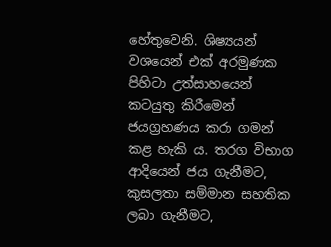හේතුවෙනි. ශිෂ්‍යයන් වශයෙන් එක් අරමුණක පිහිටා උත්සාහයෙන් කටයුතු කිරීමෙන් ජයග්‍රහණය කරා ගමන් කළ හැකි ය. තරග විභාග ආදියෙන් ජය ගැනීමට, කුසලතා සම්මාන සහතික ලබා ගැනීමට,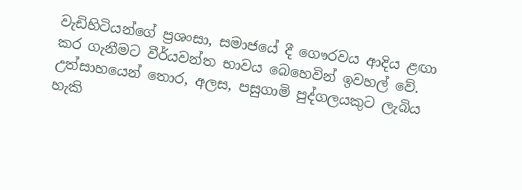වැඩිහිටියන්ගේ ප්‍රශංසා, සමාජයේ දී ගෞරවය ආදිය ළඟා කර ගැනීමට වීර්යවන්ත භාවය බෙහෙවින් ඉවහල් වේ. උත්සාහයෙන් තොර, අලස, පසුගාමි පුද්ගලයකුට ලැබිය හැකි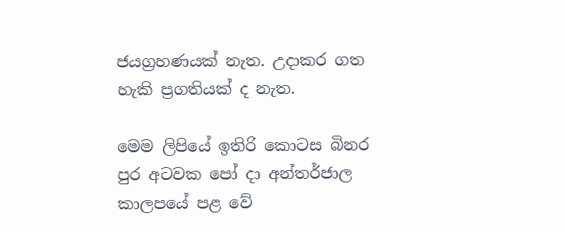ජයග්‍රහණයක් නැත. උදාකර ගත හැකි ප්‍රගතියක් ද නැත.

මෙම ලිපියේ ඉතිරි කොටස බිනර පුර අටවක පෝ දා අන්තර්ජාල කාලපයේ පළ වේ